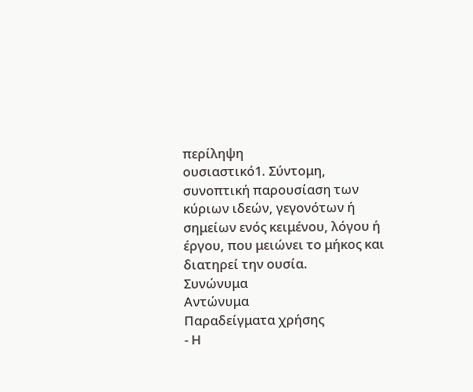περίληψη
ουσιαστικό1. Σύντομη, συνοπτική παρουσίαση των κύριων ιδεών, γεγονότων ή σημείων ενός κειμένου, λόγου ή έργου, που μειώνει το μήκος και διατηρεί την ουσία.
Συνώνυμα
Αντώνυμα
Παραδείγματα χρήσης
- Η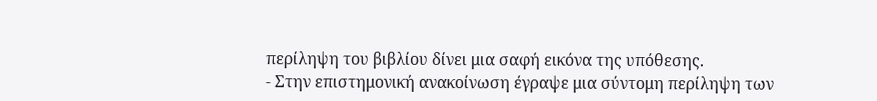περίληψη του βιβλίου δίνει μια σαφή εικόνα της υπόθεσης.
- Στην επιστημονική ανακοίνωση έγραψε μια σύντομη περίληψη των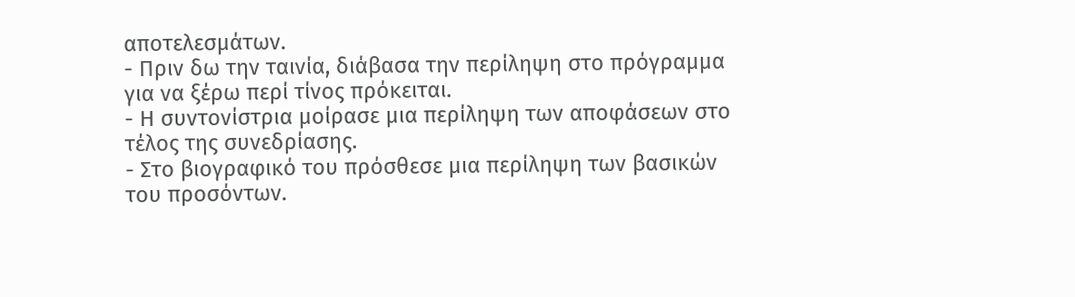αποτελεσμάτων.
- Πριν δω την ταινία, διάβασα την περίληψη στο πρόγραμμα για να ξέρω περί τίνος πρόκειται.
- Η συντονίστρια μοίρασε μια περίληψη των αποφάσεων στο τέλος της συνεδρίασης.
- Στο βιογραφικό του πρόσθεσε μια περίληψη των βασικών του προσόντων.